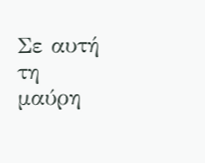Σε αυτή τη μαύρη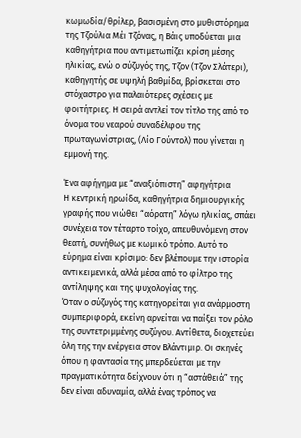κωμωδία/θρίλερ, βασισμένη στο μυθιστόρημα της Τζούλια Μέι Τζόνας, η Βάις υποδύεται μια καθηγήτρια που αντιμετωπίζει κρίση μέσης ηλικίας, ενώ ο σύζυγός της, Τζον (Τζον Σλάτερι), καθηγητής σε υψηλή βαθμίδα, βρίσκεται στο στόχαστρο για παλαιότερες σχέσεις με φοιτήτριες. Η σειρά αντλεί τον τίτλο της από το όνομα του νεαρού συναδέλφου της πρωταγωνίστριας, (Λίο Γούντολ) που γίνεται η εμμονή της.

Ένα αφήγημα με “αναξιόπιστη” αφηγήτρια
Η κεντρική ηρωίδα, καθηγήτρια δημιουργικής γραφής που νιώθει “αόρατη” λόγω ηλικίας, σπάει συνέχεια τον τέταρτο τοίχο, απευθυνόμενη στον θεατή, συνήθως με κωμικό τρόπο. Αυτό το εύρημα είναι κρίσιμο: δεν βλέπουμε την ιστορία αντικειμενικά, αλλά μέσα από το φίλτρο της αντίληψης και της ψυχολογίας της.
Όταν ο σύζυγός της κατηγορείται για ανάρμοστη συμπεριφορά, εκείνη αρνείται να παίξει τον ρόλο της συντετριμμένης συζύγου. Αντίθετα, διοχετεύει όλη της την ενέργεια στον Βλάντιμιρ. Οι σκηνές όπου η φαντασία της μπερδεύεται με την πραγματικότητα δείχνουν ότι η “αστάθειά” της δεν είναι αδυναμία, αλλά ένας τρόπος να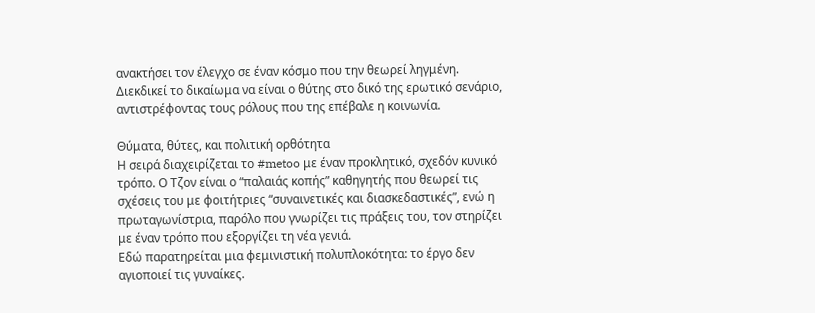ανακτήσει τον έλεγχο σε έναν κόσμο που την θεωρεί ληγμένη. Διεκδικεί το δικαίωμα να είναι ο θύτης στο δικό της ερωτικό σενάριο, αντιστρέφοντας τους ρόλους που της επέβαλε η κοινωνία.

Θύματα, θύτες, και πολιτική ορθότητα
Η σειρά διαχειρίζεται το #metoo με έναν προκλητικό, σχεδόν κυνικό τρόπο. Ο Τζον είναι ο “παλαιάς κοπής” καθηγητής που θεωρεί τις σχέσεις του με φοιτήτριες “συναινετικές και διασκεδαστικές”, ενώ η πρωταγωνίστρια, παρόλο που γνωρίζει τις πράξεις του, τον στηρίζει με έναν τρόπο που εξοργίζει τη νέα γενιά.
Εδώ παρατηρείται μια φεμινιστική πολυπλοκότητα: το έργο δεν αγιοποιεί τις γυναίκες.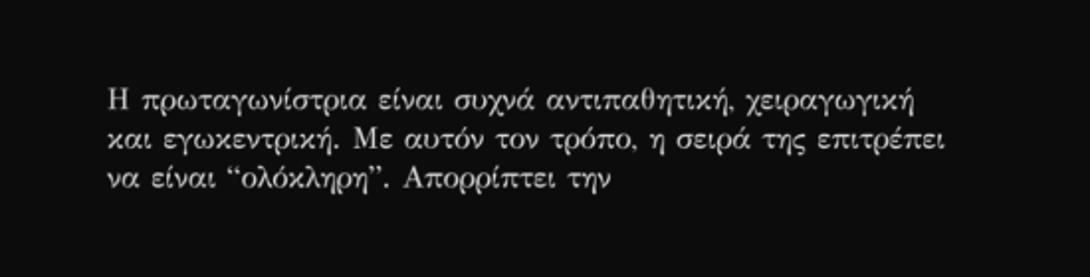Η πρωταγωνίστρια είναι συχνά αντιπαθητική, χειραγωγική και εγωκεντρική. Με αυτόν τον τρόπο, η σειρά της επιτρέπει να είναι “ολόκληρη”. Απορρίπτει την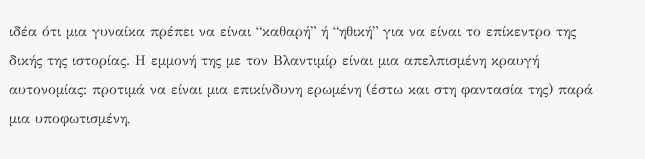ιδέα ότι μια γυναίκα πρέπει να είναι “καθαρή” ή “ηθική” για να είναι το επίκεντρο της δικής της ιστορίας. Η εμμονή της με τον Βλαντιμίρ είναι μια απελπισμένη κραυγή αυτονομίας: προτιμά να είναι μια επικίνδυνη ερωμένη (έστω και στη φαντασία της) παρά μια υποφωτισμένη,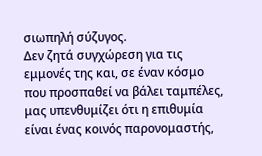σιωπηλή σύζυγος.
Δεν ζητά συγχώρεση για τις εμμονές της και, σε έναν κόσμο που προσπαθεί να βάλει ταμπέλες, μας υπενθυμίζει ότι η επιθυμία είναι ένας κοινός παρονομαστής,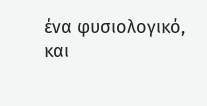ένα φυσιολογικό, και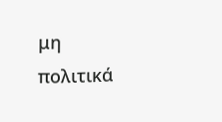μη πολιτικά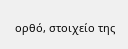ορθό, στοιχείο της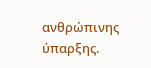ανθρώπινης ύπαρξης.